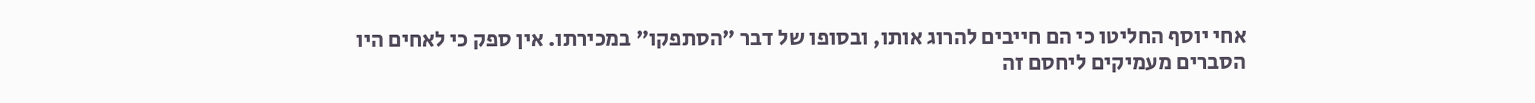אחי יוסף החליטו כי הם חייבים להרוג אותו, ובסופו של דבר "הסתפקו" במכירתו. אין ספק כי לאחים היו הסברים מעמיקים ליחסם זה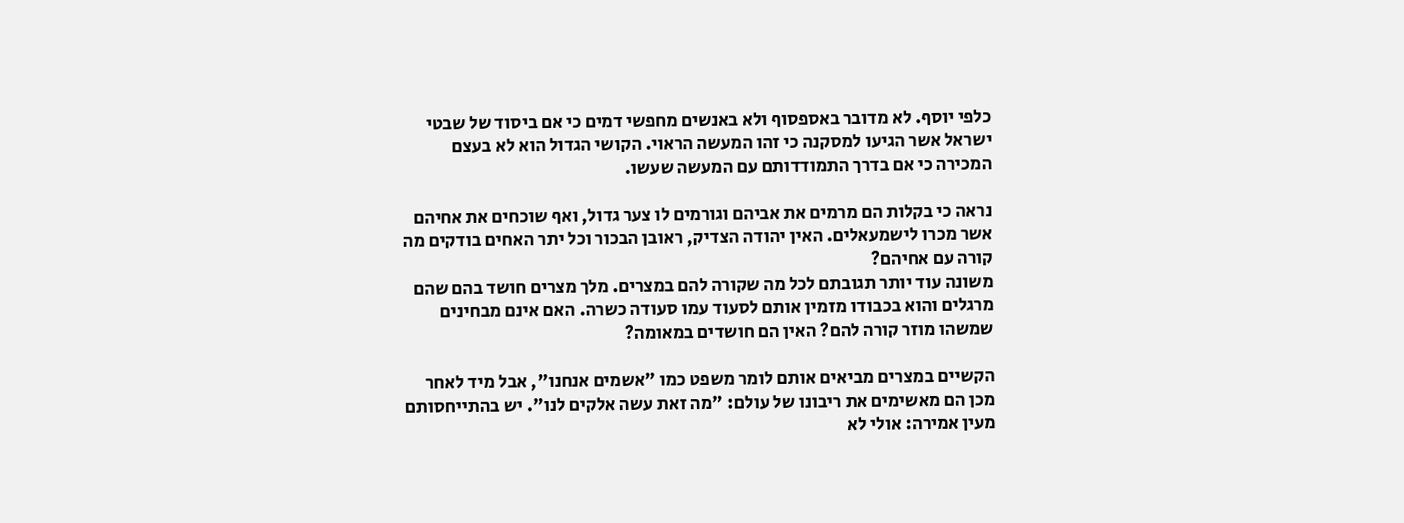כלפי יוסף. לא מדובר באספסוף ולא באנשים מחפשי דמים כי אם ביסוד של שבטי ישראל אשר הגיעו למסקנה כי זהו המעשה הראוי. הקושי הגדול הוא לא בעצם המכירה כי אם בדרך התמודדותם עם המעשה שעשו.

נראה כי בקלות הם מרמים את אביהם וגורמים לו צער גדול, ואף שוכחים את אחיהם אשר מכרו לישמעאלים. האין יהודה הצדיק, ראובן הבכור וכל יתר האחים בודקים מה קורה עם אחיהם?
משונה עוד יותר תגובתם לכל מה שקורה להם במצרים. מלך מצרים חושד בהם שהם מרגלים והוא בכבודו מזמין אותם לסעוד עמו סעודה כשרה. האם אינם מבחינים שמשהו מוזר קורה להם? האין הם חושדים במאומה?

הקשיים במצרים מביאים אותם לומר משפט כמו "אשמים אנחנו", אבל מיד לאחר מכן הם מאשימים את ריבונו של עולם: "מה זאת עשה אלקים לנו". יש בהתייחסותם מעין אמירה: אולי לא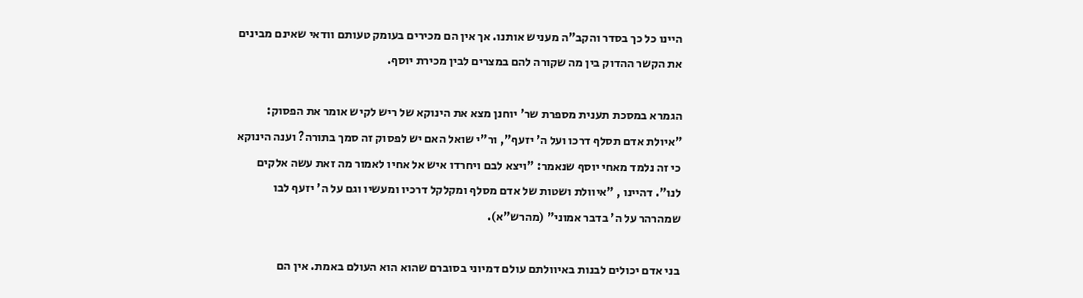היינו כל כך בסדר והקב"ה מעניש אותנו. אך אין הם מכירים בעומק טעותם וודאי שאינם מבינים את הקשר ההדוק בין מה שקורה להם במצרים לבין מכירת יוסף.

הגמרא במסכת תענית מספרת שר' יוחנן מצא את הינוקא של ריש לקיש אומר את הפסוק: "איולת אדם תסלף דרכו ועל ה' יזעף", ור"י שואל האם יש לפסוק זה סמך בתורה? וענה הינוקא כי זה נלמד מאחי יוסף שנאמר: "ויצא לבם ויחרדו איש אל אחיו לאמור מה זאת עשה אלקים לנו". דהיינו , "איוולת ושטות של אדם מסלף ומקלקל דרכיו ומעשיו וגם על ה' יזעף לבו שמהרהר על ה' בדבר אמוני" (מהרש"א).

בני אדם יכולים לבנות באיוולתם עולם דמיוני בסוברם שהוא הוא העולם באמת. אין הם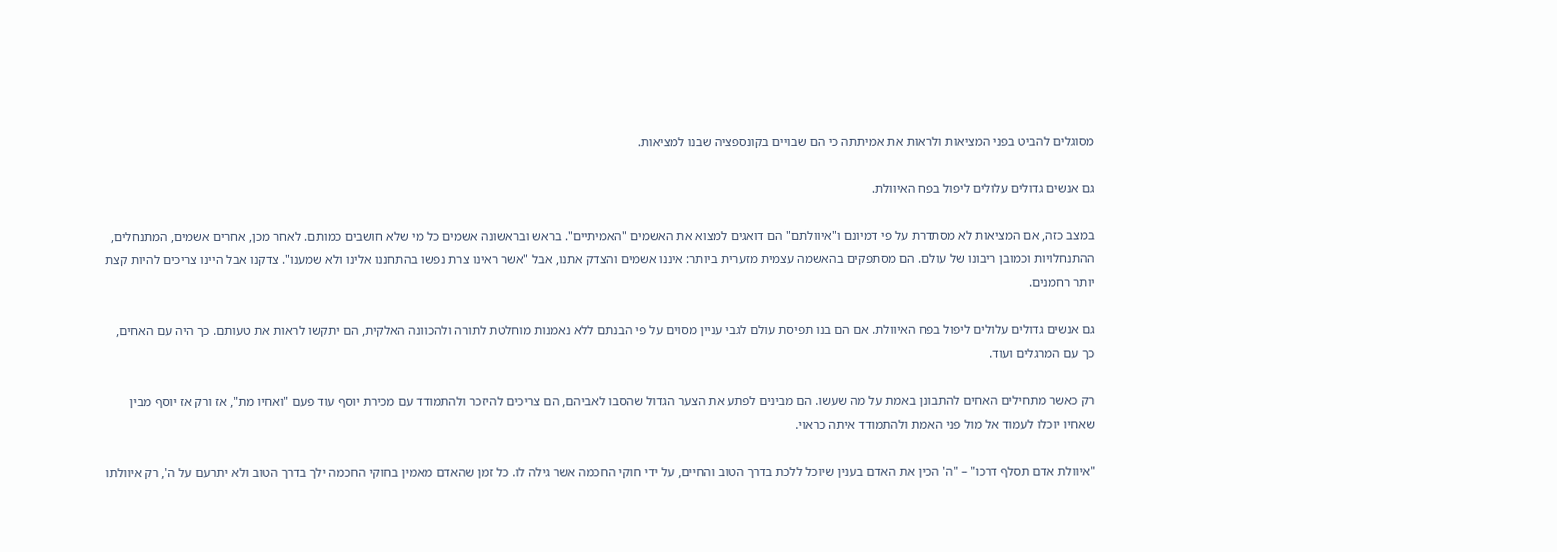מסוגלים להביט בפני המציאות ולראות את אמיתתה כי הם שבויים בקונספציה שבנו למציאות.

גם אנשים גדולים עלולים ליפול בפח האיוולת.

במצב כזה, אם המציאות לא מסתדרת על פי דמיונם ו"איוולתם" הם דואגים למצוא את האשמים "האמיתיים". בראש ובראשונה אשמים כל מי שלא חושבים כמותם. לאחר מכן, אחרים אשמים, המתנחלים, ההתנחלויות וכמובן ריבונו של עולם. הם מסתפקים בהאשמה עצמית מזערית ביותר: איננו אשמים והצדק אתנו, אבל "אשר ראינו צרת נפשו בהתחננו אלינו ולא שמענו". צדקנו אבל היינו צריכים להיות קצת יותר רחמנים.

גם אנשים גדולים עלולים ליפול בפח האיוולת. אם הם בנו תפיסת עולם לגבי עניין מסוים על פי הבנתם ללא נאמנות מוחלטת לתורה ולהכוונה האלקית, הם יתקשו לראות את טעותם. כך היה עם האחים, כך עם המרגלים ועוד.

רק כאשר מתחילים האחים להתבונן באמת על מה שעשו. הם מבינים לפתע את הצער הגדול שהסבו לאביהם, הם צריכים להיזכר ולהתמודד עם מכירת יוסף עוד פעם "ואחיו מת", אז ורק אז יוסף מבין שאחיו יוכלו לעמוד אל מול פני האמת ולהתמודד איתה כראוי.

"איוולת אדם תסלף דרכו" – "ה' הכין את האדם בענין שיוכל ללכת בדרך הטוב והחיים, על ידי חוקי החכמה אשר גילה לו. כל זמן שהאדם מאמין בחוקי החכמה ילך בדרך הטוב ולא יתרעם על ה', רק איוולתו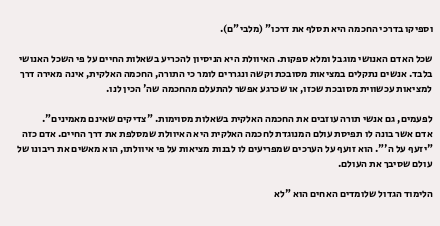וספיקו בדרכי החכמה היא תסלף את דרכו" (מלבי"ם).

שכל האדם האנושי מוגבל ומלא ספקות. האיוולת היא הניסיון להכריע בשאלות החיים על פי השכל האנושי בלבד. אנשים נתקלים במציאות מסובכת וקשה ונגררים לומר כי התורה, החכמה האלקית, אינה מאירה דרך למציאות עכשווית מסובכת שכזו, או שכרגע אפשר להתעלם מהחכמה שה' הכין לנו.

לפעמים, גם אנשי תורה עוזבים את החכמה האלקית בשאלות מסוימות. "צדיקים שאינם מאמינים".
אדם אשר בונה לו תפיסת עולם המנוגדת לחכמה האלקית היא האיוולת שמסלפת את דרך החיים. אדם כזה "יזעף על ה'". הוא זועף על הערכים שמפריעים לו לבנות מציאות על פי איוולתו, הוא מאשים את ריבונו של עולם שסיבך את העולם.

הלימוד הגדול שלומדים האחים הוא "לא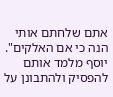אתם שלחתם אותי הנה כי אם האלקים". יוסף מלמד אותם להפסיק ולהתבונן על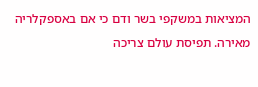המציאות במשקפי בשר ודם כי אם באספקלריה מאירה. תפיסת עולם צריכה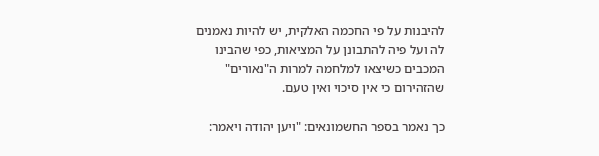להיבנות על פי החכמה האלקית, יש להיות נאמנים לה ועל פיה להתבונן על המציאות, כפי שהבינו המכבים כשיצאו למלחמה למרות ה"נאורים" שהזהירום כי אין סיכוי ואין טעם.

כך נאמר בספר החשמונאים: "ויען יהודה ויאמר: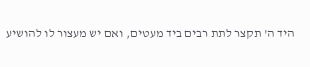היד ה' תקצר לתת רבים ביד מעטים, ואם יש מעצור לו להושיע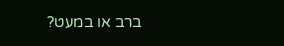ברב או במעט?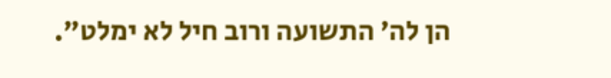הן לה' התשועה ורוב חיל לא ימלט".